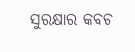ସୁରକ୍ଷାର କବଚ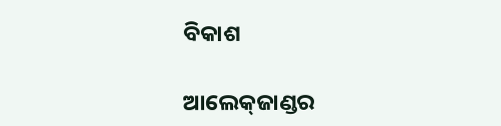ବିକାଶ

ଆଲେକ୍‍ଜାଣ୍ଡର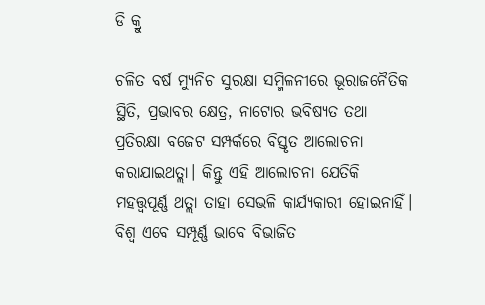ଡି କ୍ରୁ

ଚଳିତ ବର୍ଷ ମ୍ୟୁନିଚ ସୁରକ୍ଷା ସମ୍ମିଳନୀରେ ଭୂରାଜନୈତିକ ସ୍ଥିତି, ପ୍ରଭାବର କ୍ଷେତ୍ର, ନାଟୋର ଭବିଷ୍ୟତ ତଥା ପ୍ରତିରକ୍ଷା ବଜେଟ ସମ୍ପର୍କରେ ବିସ୍ତୃତ ଆଲୋଚନା କରାଯାଇଥତ୍ଲା। କିନ୍ତୁ ଏହି ଆଲୋଚନା ଯେତିକି ମହତ୍ତ୍ୱପୂର୍ଣ୍ଣ ଥତ୍ଲା ତାହା ସେଭଳି କାର୍ଯ୍ୟକାରୀ ହୋଇନାହିଁ। ବିଶ୍ୱ ଏବେ ସମ୍ପୂର୍ଣ୍ଣ ଭାବେ ବିଭାଜିତ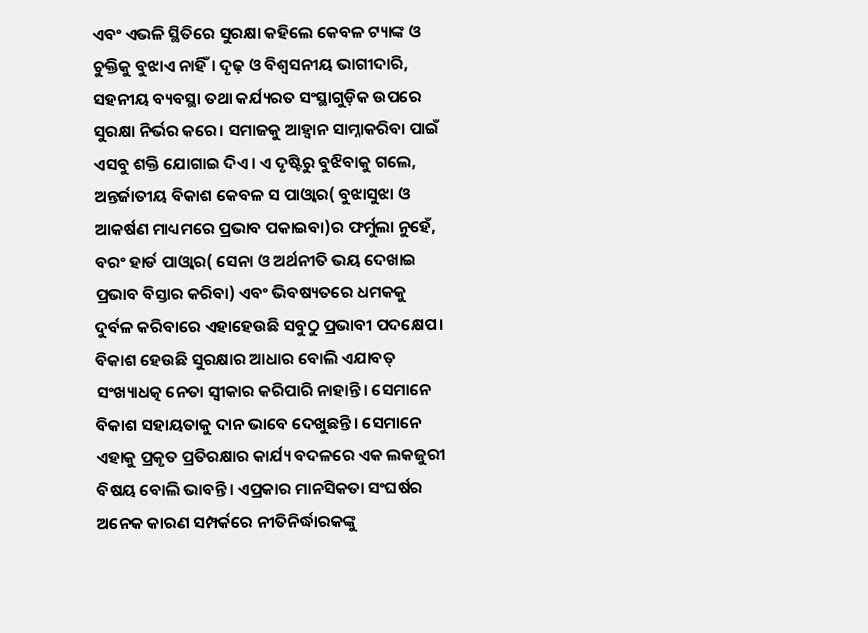ଏବଂ ଏଭଳି ସ୍ଥିତିରେ ସୁରକ୍ଷା କହିଲେ କେବଳ ଟ୍ୟାଙ୍କ ଓ ଚୁକ୍ତିକୁ ବୁଝାଏ ନାହିଁ। ଦୃଢ଼ ଓ ବିଶ୍ୱସନୀୟ ଭାଗୀଦାରି, ସହନୀୟ ବ୍ୟବସ୍ଥା ତଥା କର୍ଯ୍ୟରତ ସଂସ୍ଥାଗୁଡ଼ିକ ଉପରେ ସୁରକ୍ଷା ନିର୍ଭର କରେ। ସମାଜକୁ ଆହ୍ବାନ ସାମ୍ନାକରିବା ପାଇଁ ଏସବୁ ଶକ୍ତି ଯୋଗାଇ ଦିଏ। ଏ ଦୃଷ୍ଟିରୁ ବୁଝିବାକୁ ଗଲେ, ଅନ୍ତର୍ଜାତୀୟ ବିକାଶ କେବଳ ସ ପାଓ୍ବାର( ବୁଝାସୁଝା ଓ ଆକର୍ଷଣ ମାଧ୍ୟମରେ ପ୍ରଭାବ ପକାଇବା)ର ଫର୍ମୁଲା ନୁହେଁ, ବରଂ ହାର୍ଡ ପାଓ୍ବାର( ସେନା ଓ ଅର୍ଥନୀତି ଭୟ ଦେଖାଇ ପ୍ରଭାବ ବିସ୍ତାର କରିବା) ଏବଂ ଭିବଷ୍ୟତରେ ଧମକକୁ ଦୁର୍ବଳ କରିବାରେ ଏହାହେଉଛି ସବୁଠୁ ପ୍ରଭାବୀ ପଦକ୍ଷେପ।
ବିକାଶ ହେଉଛି ସୁରକ୍ଷାର ଆଧାର ବୋଲି ଏଯାବତ୍‍ ସଂଖ୍ୟାଧତ୍କ ନେତା ସ୍ବୀକାର କରିପାରି ନାହାନ୍ତି। ସେମାନେ ବିକାଶ ସହାୟତାକୁ ଦାନ ଭାବେ ଦେଖୁଛନ୍ତି। ସେମାନେ ଏହାକୁ ପ୍ରକୃତ ପ୍ରତିରକ୍ଷାର କାର୍ଯ୍ୟ ବଦଳରେ ଏକ ଲକଜୁରୀ ବିଷୟ ବୋଲି ଭାବନ୍ତି। ଏପ୍ରକାର ମାନସିକତା ସଂଘର୍ଷର ଅନେକ କାରଣ ସମ୍ପର୍କରେ ନୀତିନିର୍ଦ୍ଧାରକଙ୍କୁ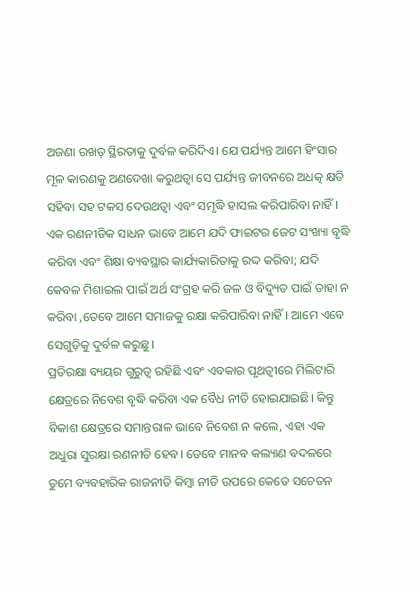ଅଜଣା ରଖତ୍ ସ୍ଥିରତାକୁ ଦୁର୍ବଳ କରିଦିଏ। ଯେ ପର୍ଯ୍ୟନ୍ତ ଆମେ ହିଂସାର ମୂଳ କାରଣକୁ ଅଣଦେଖା କରୁଥତ୍ବା ସେ ପର୍ଯ୍ୟନ୍ତ ଜୀବନରେ ଅଧତ୍କ କ୍ଷତି ସହିବା ସହ ଟକସ ଦେଉଥତ୍ବା ଏବଂ ସମୃଦ୍ଧି ହାସଲ କରିପାରିବା ନାହିଁ। ଏକ ରଣନୀତିକ ସାଧନ ଭାବେ ଆମେ ଯଦି ଫାଇଟର ଜେଟ ସଂଖ୍ୟା ବୃଦ୍ଧି କରିବା ଏବଂ ଶିକ୍ଷା ବ୍ୟବସ୍ଥାର କାର୍ଯ୍ୟକାରିତାକୁ ରଦ୍ଦ କରିବା; ଯଦି କେବଳ ମିଶାଇଲ ପାଇଁ ଅର୍ଥ ସଂଗ୍ରହ କରି ଜଳ ଓ ବିଦ୍ୟୁତ ପାଇଁ ତାହା ନ କରିବା ,ତେବେ ଆମେ ସମାଜକୁ ରକ୍ଷା କରିପାରିବା ନାହିଁ। ଆମେ ଏବେ ସେଗୁଡ଼ିକୁ ଦୁର୍ବଳ କରୁଛୁ।
ପ୍ରତିରକ୍ଷା ବ୍ୟୟର ଗୁରୁତ୍ୱ ରହିଛି ଏବଂ ଏବକାର ପୃଥତ୍ବୀରେ ମିଲିଟାରି କ୍ଷେତ୍ରରେ ନିବେଶ ବୃଦ୍ଧି କରିବା ଏକ ବୈଧ ନୀତି ହୋଇଯାଇଛି। କିନ୍ତୁ ବିକାଶ କ୍ଷେତ୍ରରେ ସମାନ୍ତରାଳ ଭାବେ ନିବେଶ ନ କଲେ, ଏହା ଏକ ଅଧୁରା ସୁରକ୍ଷା ରଣନୀତି ହେବ। ତେବେ ମାନବ କଲ୍ୟାଣ ବଦଳରେ ତୁମେ ବ୍ୟବହାରିକ ରାଜନୀତି କିମ୍ବା ନୀତି ଉପରେ କେତେ ସଚେତନ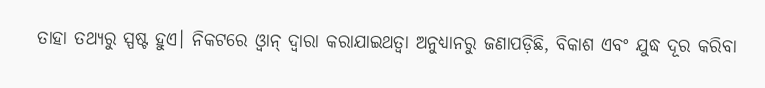ତାହା ତଥ୍ୟରୁ ସ୍ପଷ୍ଟ ହୁଏ। ନିକଟରେ ଓ୍ବାନ୍‍ ଦ୍ୱାରା କରାଯାଇଥତ୍ବା ଅନୁଧ୍ୟାନରୁ ଜଣାପଡ଼ିଛି, ବିକାଶ ଏବଂ ଯୁଦ୍ଧ ଦୂର କରିବା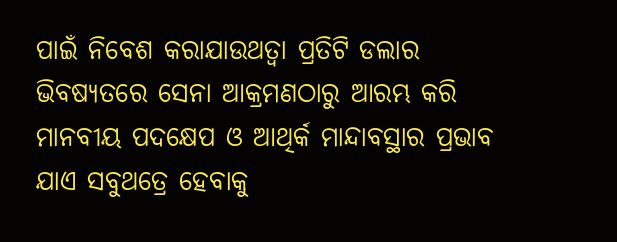ପାଇଁ ନିବେଶ କରାଯାଉଥତ୍ବା ପ୍ରତିଟି ଡଲାର ଭିବଷ୍ୟତରେ ସେନା ଆକ୍ରମଣଠାରୁ ଆରମ୍ଭ କରି ମାନବୀୟ ପଦକ୍ଷେପ ଓ ଆଥିର୍କ ମାନ୍ଦାବସ୍ଥାର ପ୍ରଭାବ ଯାଏ ସବୁଥତ୍ରେ ହେବାକୁ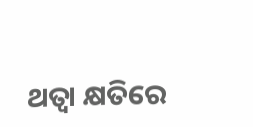ଥତ୍ବା କ୍ଷତିରେ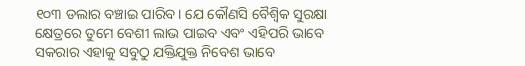୧୦୩ ଡଲାର ବଞ୍ଚାଇ ପାରିବ। ଯେ କୌଣସି ବୈଶ୍ୱିକ ସୁରକ୍ଷା କ୍ଷେତ୍ରରେ ତୁମେ ବେଶୀ ଲାଭ ପାଇବ ଏବଂ ଏହିପରି ଭାବେ ସକରାର ଏହାକୁ ସବୁଠୁ ଯକ୍ତିଯୁକ୍ତ ନିବେଶ ଭାବେ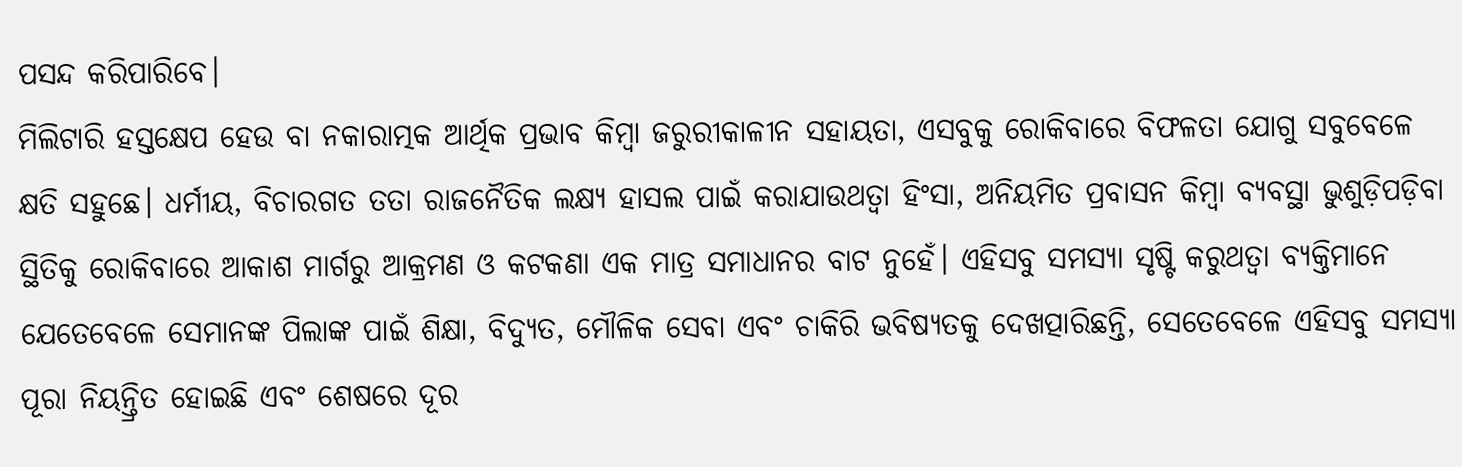ପସନ୍ଦ କରିପାରିବେ।
ମିଲିଟାରି ହସ୍ତକ୍ଷେପ ହେଉ ବା ନକାରାତ୍ମକ ଆର୍ଥିକ ପ୍ରଭାବ କିମ୍ବା ଜରୁରୀକାଳୀନ ସହାୟତା, ଏସବୁକୁ ରୋକିବାରେ ବିଫଳତା ଯୋଗୁ ସବୁବେଳେ କ୍ଷତି ସହୁଛେ। ଧର୍ମୀୟ, ବିଚାରଗତ ତତା ରାଜନୈତିକ ଲକ୍ଷ୍ୟ ହାସଲ ପାଇଁ କରାଯାଉଥତ୍ବା ହିଂସା, ଅନିୟମିତ ପ୍ରବାସନ କିମ୍ବା ବ୍ୟବସ୍ଥା ଭୁଶୁଡ଼ିପଡ଼ିବା ସ୍ଥିତିକୁ ରୋକିବାରେ ଆକାଶ ମାର୍ଗରୁ ଆକ୍ରମଣ ଓ କଟକଣା ଏକ ମାତ୍ର ସମାଧାନର ବାଟ ନୁହେଁ। ଏହିସବୁ ସମସ୍ୟା ସୃଷ୍ଟି କରୁଥତ୍ବା ବ୍ୟକ୍ତିମାନେ ଯେତେବେଳେ ସେମାନଙ୍କ ପିଲାଙ୍କ ପାଇଁ ଶିକ୍ଷା, ବିଦ୍ୟୁତ, ମୌଳିକ ସେବା ଏବଂ ଚାକିରି ଭବିଷ୍ୟତକୁ ଦେଖତ୍ପାରିଛନ୍ତି, ସେତେବେଳେ ଏହିସବୁ ସମସ୍ୟା ପୂରା ନିୟନ୍ତ୍ରିତ ହୋଇଛି ଏବଂ ଶେଷରେ ଦୂର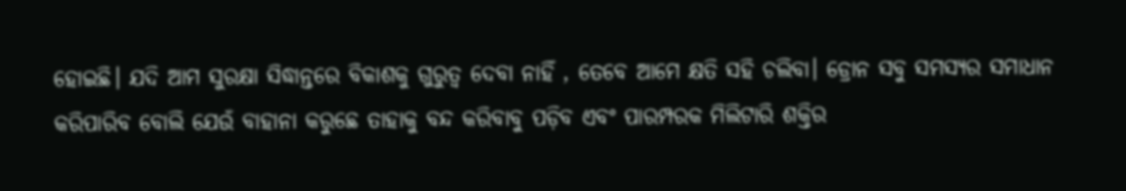ହୋଇଛି। ଯଦି ଆମ ସୁରକ୍ଷା ସିଦ୍ଧାନ୍ତରେ ବିକାଶକୁ ଗୁରୁତ୍ୱ ଦେବା ନାହିଁ , ତେବେ ଆମେ କ୍ଷତି ସହି ଚଲିବା। ଡ୍ରୋନ ସବୁ ସମସ୍ୟର ସମାଧାନ କରିପାରିବ ବୋଲି ଯେଉଁ ବାହାନା କରୁଛେ ତାହାକୁ ବନ୍ଦ କରିବାବୁ ପଡ଼ିବ ଏବଂ ପାରମ୍ପରକ ମିଲିଟାରି ଶକ୍ତିର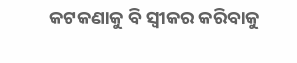କଟକଣାକୁ ବି ସ୍ବୀକର କରିବାକୁ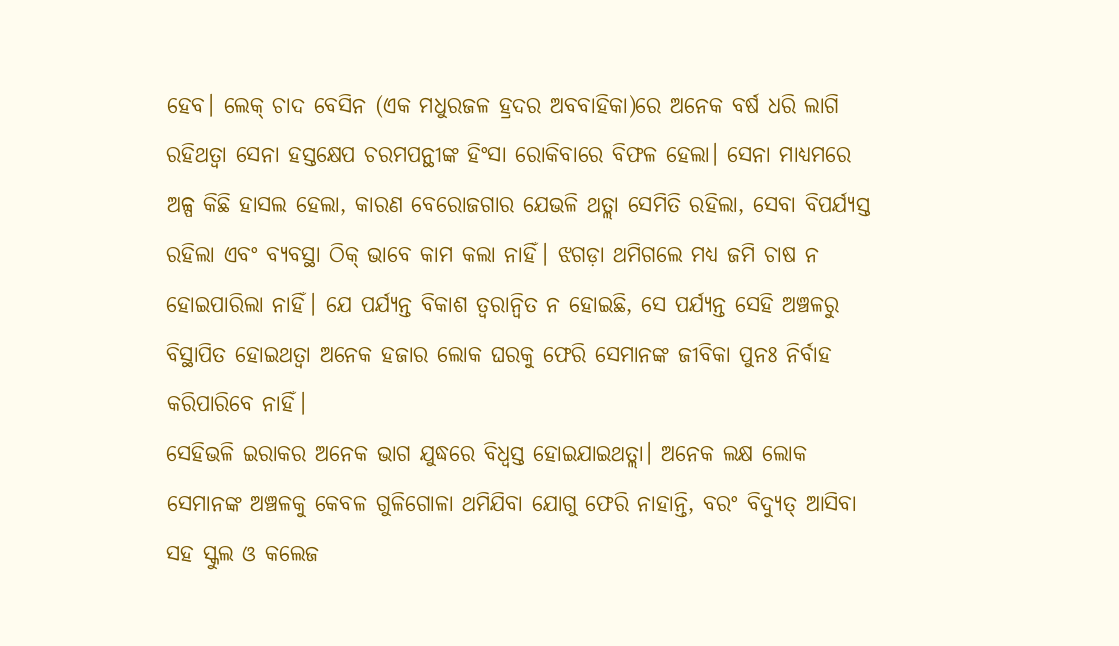ହେବ। ଲେକ୍‍ ଚାଦ ବେସିନ (ଏକ ମଧୁରଜଳ ହ୍ରଦର ଅବବାହିକା)ରେ ଅନେକ ବର୍ଷ ଧରି ଲାଗି ରହିଥତ୍ବା ସେନା ହସ୍ତକ୍ଷେପ ଚରମପନ୍ଥୀଙ୍କ ହିଂସା ରୋକିବାରେ ବିଫଳ ହେଲା। ସେନା ମାଧ୍ୟମରେ ଅଳ୍ପ କିଛି ହାସଲ ହେଲା, କାରଣ ବେରୋଜଗାର ଯେଭଳି ଥତ୍ଲା ସେମିତି ରହିଲା, ସେବା ବିପର୍ଯ୍ୟସ୍ତ ରହିଲା ଏବଂ ବ୍ୟବସ୍ଥା ଠିକ୍‍ ଭାବେ କାମ କଲା ନାହିଁ। ଝଗଡ଼ା ଥମିଗଲେ ମଧ୍ୟ ଜମି ଚାଷ ନ ହୋଇପାରିଲା ନାହିଁ। ଯେ ପର୍ଯ୍ୟନ୍ତ ବିକାଶ ତ୍ୱରାନ୍ବିତ ନ ହୋଇଛି, ସେ ପର୍ଯ୍ୟନ୍ତ ସେହି ଅଞ୍ଚଳରୁ ବିସ୍ଥାପିତ ହୋଇଥତ୍ବା ଅନେକ ହଜାର ଲୋକ ଘରକୁ ଫେରି ସେମାନଙ୍କ ଜୀବିକା ପୁନଃ ନିର୍ବାହ କରିପାରିବେ ନାହିଁ।
ସେହିଭଳି ଇରାକର ଅନେକ ଭାଗ ଯୁଦ୍ଧରେ ବିଧ୍ୱସ୍ତ ହୋଇଯାଇଥତ୍ଲା। ଅନେକ ଲକ୍ଷ ଲୋକ ସେମାନଙ୍କ ଅଞ୍ଚଳକୁ କେବଳ ଗୁଳିଗୋଳା ଥମିଯିବା ଯୋଗୁ ଫେରି ନାହାନ୍ତି, ବରଂ ବିଦ୍ୟୁତ୍‍ ଆସିବା ସହ ସ୍କୁଲ ଓ କଲେଜ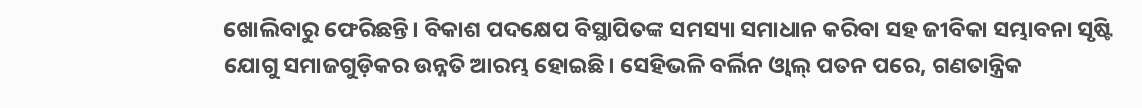ଖୋଲିବାରୁ ଫେରିଛନ୍ତି। ବିକାଶ ପଦକ୍ଷେପ ବିସ୍ଥାପିତଙ୍କ ସମସ୍ୟା ସମାଧାନ କରିବା ସହ ଜୀବିକା ସମ୍ଭାବନା ସୃଷ୍ଟି ଯୋଗୁ ସମାଜଗୁଡ଼ିକର ଉନ୍ନତି ଆରମ୍ଭ ହୋଇଛି। ସେହିଭଳି ବର୍ଲିନ ଓ୍ବାଲ୍‍ ପତନ ପରେ, ଗଣତାନ୍ତ୍ରିକ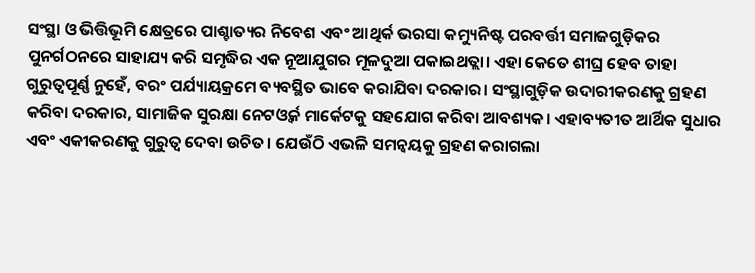ସଂସ୍ଥା ଓ ଭିତ୍ତିଭୂମି କ୍ଷେତ୍ରରେ ପାଶ୍ଚାତ୍ୟର ନିବେଶ ଏବଂ ଆଥିର୍କ ଭରସା କମ୍ୟୁନିଷ୍ଟ ପରବର୍ତ୍ତୀ ସମାଜଗୁଡ଼ିକର ପୁନର୍ଗଠନରେ ସାହାଯ୍ୟ କରି ସମୃଦ୍ଧିର ଏକ ନୂଆଯୁଗର ମୂଳଦୁଆ ପକାଇଥତ୍ଲା। ଏହା କେତେ ଶୀଘ୍ର ହେବ ତାହା ଗୁରୁତ୍ୱପୂର୍ଣ୍ଣ ନୁହେଁ, ବରଂ ପର୍ଯ୍ୟାୟକ୍ରମେ ବ୍ୟବସ୍ଥିତ ଭାବେ କରାଯିବା ଦରକାର। ସଂସ୍ଥାଗୁଡ଼ିକ ଉଦାରୀକରଣକୁ ଗ୍ରହଣ କରିବା ଦରକାର, ସାମାଜିକ ସୁରକ୍ଷା ନେଟଓ୍ବର୍କ ମାର୍କେଟକୁ ସହଯୋଗ କରିବା ଆବଶ୍ୟକ। ଏହାବ୍ୟତୀତ ଆର୍ଥିକ ସୁଧାର ଏବଂ ଏକୀକରଣକୁ ଗୁରୁତ୍ୱ ଦେବା ଉଚିତ। ଯେଉଁଠି ଏଭଳି ସମନ୍ବୟକୁ ଗ୍ରହଣ କରାଗଲା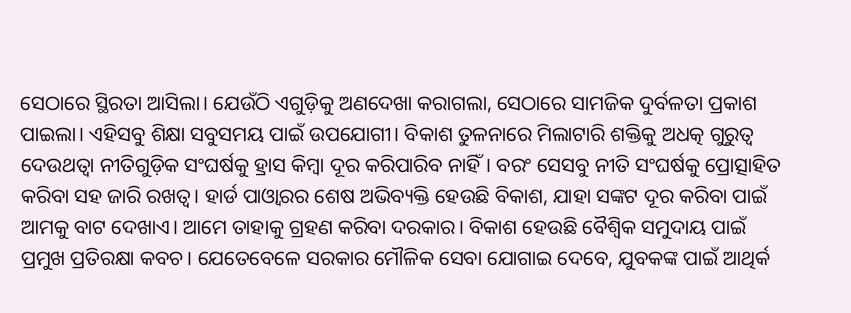ସେଠାରେ ସ୍ଥିରତା ଆସିଲା। ଯେଉଁଠି ଏଗୁଡ଼ିକୁ ଅଣଦେଖା କରାଗଲା, ସେଠାରେ ସାମଜିକ ଦୁର୍ବଳତା ପ୍ରକାଶ ପାଇଲା। ଏହିସବୁ ଶିକ୍ଷା ସବୁସମୟ ପାଇଁ ଉପଯୋଗୀ। ବିକାଶ ତୁଳନାରେ ମିଲାଟାରି ଶକ୍ତିକୁ ଅଧତ୍କ ଗୁରୁତ୍ୱ ଦେଉଥତ୍ବା ନୀତିଗୁଡ଼ିକ ସଂଘର୍ଷକୁ ହ୍ରାସ କିମ୍ବା ଦୂର କରିପାରିବ ନାହିଁ। ବରଂ ସେସବୁ ନୀତି ସଂଘର୍ଷକୁ ପ୍ରୋତ୍ସାହିତ କରିବା ସହ ଜାରି ରଖତ୍ବ। ହାର୍ଡ ପାଓ୍ବାରର ଶେଷ ଅଭିବ୍ୟକ୍ତି ହେଉଛି ବିକାଶ, ଯାହା ସଙ୍କଟ ଦୂର କରିବା ପାଇଁ ଆମକୁ ବାଟ ଦେଖାଏ। ଆମେ ତାହାକୁ ଗ୍ରହଣ କରିବା ଦରକାର। ବିକାଶ ହେଉଛି ବୈଶ୍ୱିକ ସମୁଦାୟ ପାଇଁ ପ୍ରମୁଖ ପ୍ରତିରକ୍ଷା କବଚ। ଯେତେବେଳେ ସରକାର ମୌଳିକ ସେବା ଯୋଗାଇ ଦେବେ, ଯୁବକଙ୍କ ପାଇଁ ଆଥିର୍କ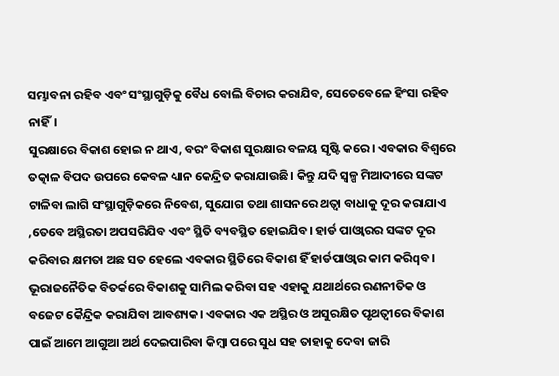ସମ୍ଭାବନା ରହିବ ଏବଂ ସଂସ୍ଥାଗୁଡ଼ିକୁ ବୈଧ ବୋଲି ବିଚାର କରାଯିବ, ସେତେବେଳେ ହିଂସା ରହିବ ନାହିଁ।
ସୁରକ୍ଷାରେ ବିକାଶ ହୋଇ ନ ଥାଏ, ବରଂ ବିକାଶ ସୁରକ୍ଷାର ବଳୟ ସୃଷ୍ଟି କରେ। ଏବକାର ବିଶ୍ୱରେ ତତ୍କାଳ ବିପଦ ଉପରେ କେବଳ ଧ୍ୟାନ କେନ୍ଦ୍ରିତ କରାଯାଉଛି। କିନ୍ତୁ ଯଦି ସ୍ବଳ୍ପ ମିଆଦୀରେ ସଙ୍କଟ ଟାଳିବା ଲାଗି ସଂସ୍ଥାଗୁଡ଼ିକରେ ନିବେଶ, ସୁଯୋଗ ତଥା ଶାସନରେ ଥତ୍ବା ବାଧାକୁ ଦୂର କରାଯାଏ ,ତେବେ ଅସ୍ଥିରତା ଅପସରିଯିବ ଏବଂ ସ୍ଥିତି ବ୍ୟବସ୍ଥିତ ହୋଇଯିବ। ହାର୍ଡ ପାଓ୍ବାରର ସଙ୍କଟ ଦୂର କରିବାର କ୍ଷମତା ଅଛ ସତ ହେଲେ ଏବକାର ସ୍ଥିତିରେ ବିକାଶ ହିଁ ହାର୍ଡପାଓ୍ବାର କାମ କରିqବ। ଭୂରାଜନୈତିକ ବିତର୍କରେ ବିକାଶକୁ ସାମିଲ କରିବା ସହ ଏହାକୁ ଯଥାର୍ଥରେ ରଣନୀତିକ ଓ ବଜେଟ କୈନ୍ଦ୍ରିକ କରାଯିବା ଆବଶ୍ୟକ। ଏବକାର ଏକ ଅସ୍ଥିର ଓ ଅସୁରକ୍ଷିତ ପୃଥତ୍ବୀରେ ବିକାଶ ପାଇଁ ଆମେ ଆଗୁଆ ଅର୍ଥ ଦେଇପାରିବା କିମ୍ବା ପରେ ସୁଧ ସହ ତାହାକୁ ଦେବା ଜାରି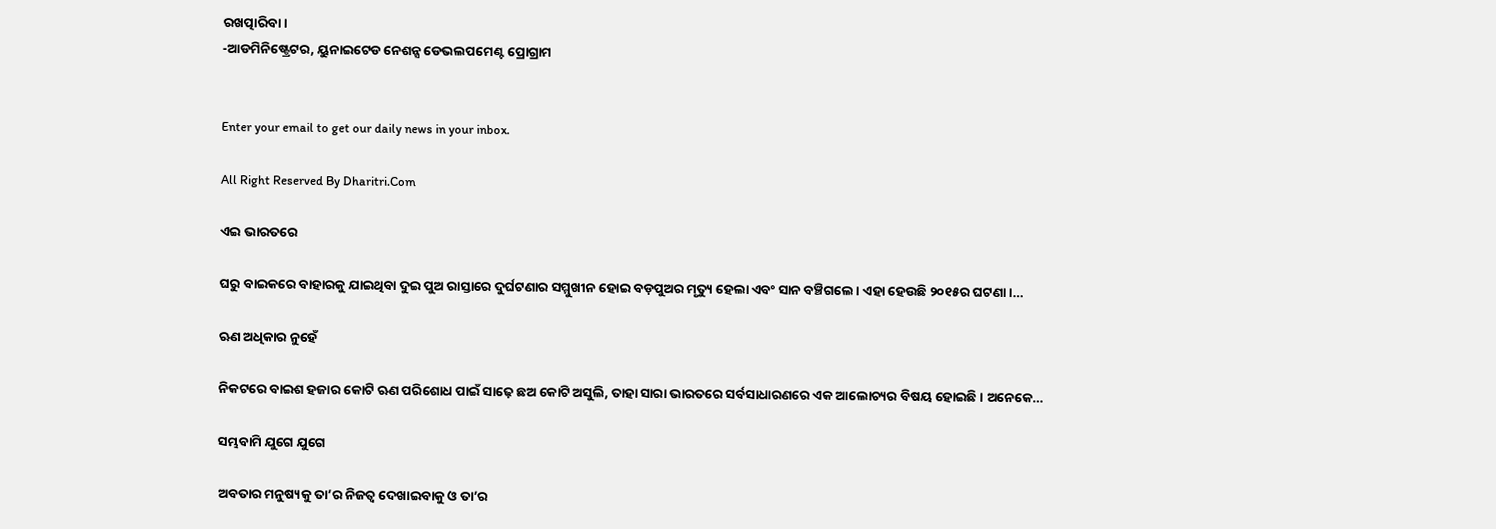ରଖତ୍ପାରିବା।
-ଆଡମିନିଷ୍ଟ୍ରେଟର, ୟୁନାଇଟେଡ ନେଶନ୍ସ ଡେଭଲପମେଣ୍ଟ ପ୍ରୋଗ୍ରାମ


Enter your email to get our daily news in your inbox.

All Right Reserved By Dharitri.Com

ଏଇ ଭାରତରେ

ଘରୁ ବାଇକରେ ବାହାରକୁ ଯାଇଥିବା ଦୁଇ ପୁଅ ରାସ୍ତାରେ ଦୁର୍ଘଟଣାର ସମ୍ମୁଖୀନ ହୋଇ ବଡ଼ପୁଅର ମୃତ୍ୟୁ ହେଲା ଏବଂ ସାନ ବଞ୍ଚିଗଲେ। ଏହା ହେଉଛି ୨୦୧୫ର ଘଟଣା।…

ଋଣ ଅଧିକାର ନୁହେଁ

ନିକଟରେ ବାଇଶ ହଜାର କୋଟି ଋଣ ପରିଶୋଧ ପାଇଁ ସାଢ଼େ ଛଅ କୋଟି ଅସୁଲି, ତାହା ସାରା ଭାରତରେ ସର୍ବସାଧାରଣରେ ଏକ ଆଲୋଚ୍ୟର ବିଷୟ ହୋଇଛି। ଅନେକେ…

ସମ୍ଭବାମି ଯୁଗେ ଯୁଗେ

ଅବତାର ମନୁଷ୍ୟକୁ ତା’ର ନିଜତ୍ୱ ଦେଖାଇବାକୁ ଓ ତା’ର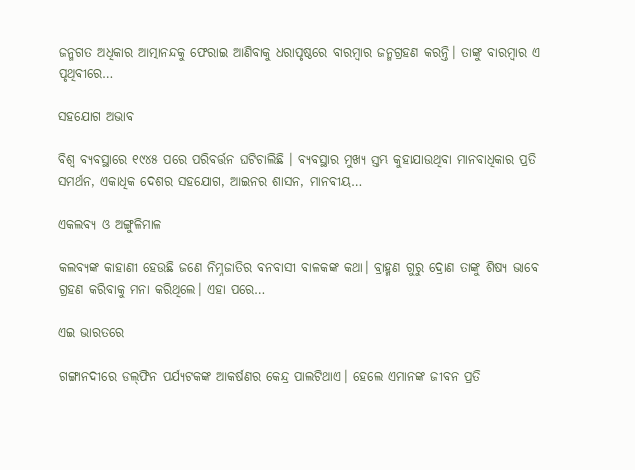ଜନ୍ମଗତ ଅଧିକାର ଆତ୍ମାନନ୍ଦକୁ ଫେରାଇ ଆଣିବାକୁ ଧରାପୃଷ୍ଠରେ ବାରମ୍ବାର ଜନ୍ମଗ୍ରହଣ କରନ୍ତି। ତାଙ୍କୁ ବାରମ୍ବାର ଏ ପୃଥିବୀରେ…

ସହଯୋଗ ଅଭାବ

ବିଶ୍ୱ ବ୍ୟବସ୍ଥାରେ ୧୯୪୫ ପରେ ପରିବର୍ତ୍ତନ ଘଟିଚାଲିଛି । ବ୍ୟବସ୍ଥାର ମୁଖ୍ୟ ସ୍ତମ୍ଭ କୁହାଯାଉଥିବା ମାନବାଧିକାର ପ୍ରତି ସମର୍ଥନ, ଏକାଧିକ ଦେଶର ସହଯୋଗ, ଆଇନର ଶାସନ, ମାନବୀୟ…

ଏକଲବ୍ୟ ଓ ଅଙ୍ଗୁଳିମାଳ

କଲବ୍ୟଙ୍କ କାହାଣୀ ହେଉଛି ଜଣେ ନିମ୍ନଜାତିର ବନବାସୀ ବାଳକଙ୍କ କଥା। ବ୍ରାହ୍ମଣ ଗୁରୁ ଦ୍ରୋଣ ତାଙ୍କୁ ଶିଷ୍ୟ ଭାବେ ଗ୍ରହଣ କରିବାକୁ ମନା କରିଥିଲେ। ଏହା ପରେ…

ଏଇ ଭାରତରେ

ଗଙ୍ଗାନଦୀରେ ଡଲ୍‌ଫିନ ପର୍ଯ୍ୟଟକଙ୍କ ଆକର୍ଷଣର କେନ୍ଦ୍ର ପାଲଟିଥାଏ। ହେଲେ ଏମାନଙ୍କ ଜୀବନ ପ୍ରତି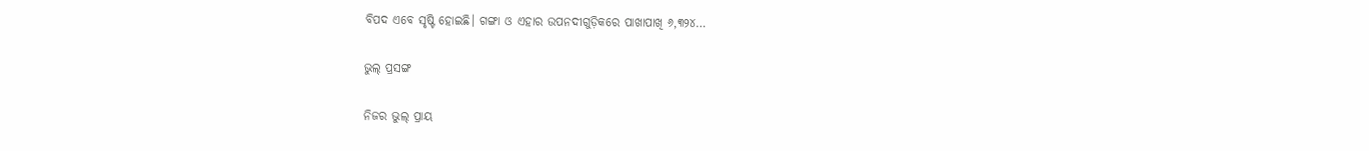ବିପଦ ଏବେ ସୃଷ୍ଟି ହୋଇଛି। ଗଙ୍ଗା ଓ ଏହାର ଉପନଦୀଗୁଡ଼ିକରେ ପାଖାପାଖି ୬,୩୨୪…

ଭୁଲ୍‌ ପ୍ରସଙ୍ଗ

ନିଜର ଭୁଲ୍‌ ପ୍ରାୟ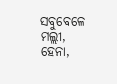ସବୁବେଳେ ମଲ୍ଲୀ, ହେନା,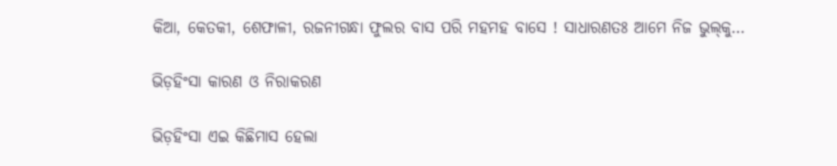କିଆ, କେତକୀ, ଶେଫାଳୀ, ରଜନୀଗନ୍ଧା ଫୁଲର ବାସ ପରି ମହମହ ବାସେ ! ସାଧାରଣତଃ ଆମେ ନିଜ ଭୁଲ୍‌କୁ…

ଭିଡ଼ହିଂସା କାରଣ ଓ ନିରାକରଣ

ଭିଡ଼ହିଂସା ଏଇ କିଛିମାସ ହେଲା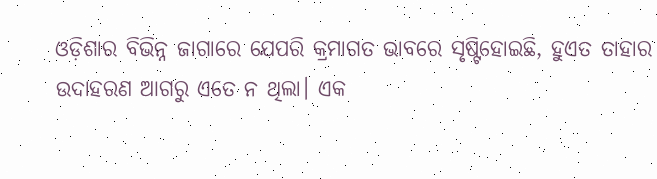ଓଡ଼ିଶାର ବିଭିନ୍ନ ଜାଗାରେ ଯେପରି କ୍ରମାଗତ ଭାବରେ ସୃଷ୍ଟିହୋଇଛି, ହୁଏତ ତାହାର ଉଦାହରଣ ଆଗରୁ ଏତେ ନ ଥିଲା। ଏକ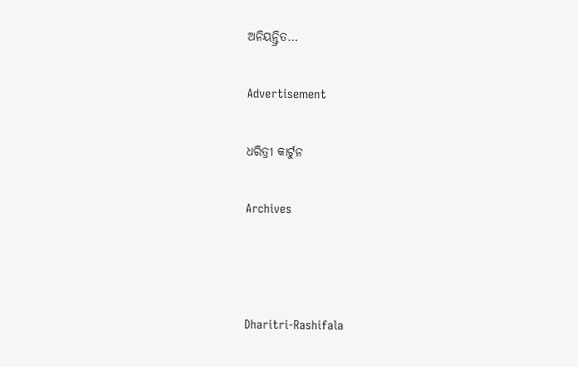ଅନିୟନ୍ତ୍ରିତ…

Advertisement

ଧରିତ୍ରୀ କାର୍ଟୁନ

Archives



Dharitri-Rashifala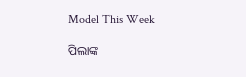Model This Week

ପିଲାଙ୍କ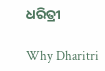ଧରିତ୍ରୀ

Why Dharitri